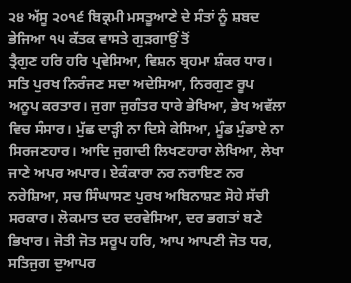੨੪ ਅੱਸੂ ੨੦੧੬ ਬਿਕ੍ਰਮੀ ਮਸਤੂਆਣੇ ਦੇ ਸੰਤਾਂ ਨੂੰ ਸ਼ਬਦ ਭੇਜਿਆ ੧੫ ਕੱਤਕ ਵਾਸਤੇ ਗੁੜਗਾਉਂ ਤੋਂ
ਤ੍ਰੈਗੁਣ ਹਰਿ ਹਰਿ ਪ੍ਰਵੇਸਿਆ, ਵਿਸ਼ਨ ਬ੍ਰਹਮਾ ਸ਼ੰਕਰ ਧਾਰ। ਸਤਿ ਪੁਰਖ ਨਿਰੰਜਣ ਸਦਾ ਅਦੇਸਿਆ, ਨਿਰਗੁਣ ਰੂਪ ਅਨੂਪ ਕਰਤਾਰ। ਜੁਗਾ ਜੁਗੰਤਰ ਧਾਰੇ ਭੇਖਿਆ, ਭੇਖ ਅਵੱਲਾ ਵਿਚ ਸੰਸਾਰ। ਮੁੱਛ ਦਾੜ੍ਹੀ ਨਾ ਦਿਸੇ ਕੇਸਿਆ, ਮੂੰਡ ਮੁੰਡਾਏ ਨਾ ਸਿਰਜਣਹਾਰ। ਆਦਿ ਜੁਗਾਦੀ ਲਿਖਣਹਾਰਾ ਲੇਖਿਆ, ਲੇਖਾ ਜਾਣੇ ਅਪਰ ਅਪਾਰ। ਏਕੰਕਾਰਾ ਨਰ ਨਰਾਇਣ ਨਰ ਨਰੇਸ਼ਿਆ, ਸਚ ਸਿੰਘਾਸਣ ਪੁਰਖ ਅਬਿਨਾਸ਼ਣ ਸੋਹੇ ਸੱਚੀ ਸਰਕਾਰ। ਲੋਕਮਾਤ ਦਰ ਦਰਵੇਸਿਆ, ਦਰ ਭਗਤਾਂ ਬਣੇ ਭਿਖਾਰ। ਜੋਤੀ ਜੋਤ ਸਰੂਪ ਹਰਿ, ਆਪ ਆਪਣੀ ਜੋਤ ਧਰ, ਸਤਿਜੁਗ ਦੁਆਪਰ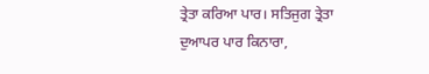ਤ੍ਰੇਤਾ ਕਰਿਆ ਪਾਰ। ਸਤਿਜੁਗ ਤ੍ਰੇਤਾ ਦੁਆਪਰ ਪਾਰ ਕਿਨਾਰਾ,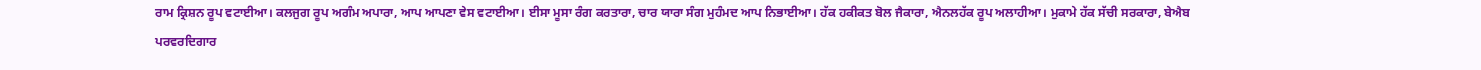ਰਾਮ ਕ੍ਰਿਸ਼ਨ ਰੂਪ ਵਟਾਈਆ। ਕਲਜੁਗ ਰੂਪ ਅਗੰਮ ਅਪਾਰਾ, ਆਪ ਆਪਣਾ ਵੇਸ ਵਟਾਈਆ। ਈਸਾ ਮੂਸਾ ਰੰਗ ਕਰਤਾਰਾ, ਚਾਰ ਯਾਰਾ ਸੰਗ ਮੁਹੰਮਦ ਆਪ ਨਿਭਾਈਆ। ਹੱਕ ਹਕੀਕਤ ਬੋਲ ਜੈਕਾਰਾ, ਐਨਲਹੱਕ ਰੂਪ ਅਲਾਹੀਆ। ਮੁਕਾਮੇ ਹੱਕ ਸੱਚੀ ਸਰਕਾਰਾ, ਬੇਐਬ ਪਰਵਰਦਿਗਾਰ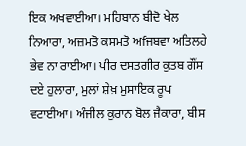ਇਕ ਅਖਵਾਈਆ। ਮਹਿਬਾਨ ਬੀਦੋ ਖੇਲ ਨਿਆਰਾ, ਅਜ਼ਮਤੋ ਕਸਮਤੋ ਅfਜਬਵਾ ਅਤਿਲਹੇ ਭੇਵ ਨਾ ਰਾਈਆ। ਪੀਰ ਦਸਤਗੀਰ ਕੁਤਬ ਗੌਂਸ ਦਏ ਹੁਲਾਰਾ, ਮੁਲਾਂ ਸ਼ੇਖ਼ ਮੁਸਾਇਕ ਰੂਪ ਵਟਾਈਆ। ਅੰਜੀਲ ਕੁਰਾਨ ਬੋਲ ਜੈਕਾਰਾ, ਬੀਸ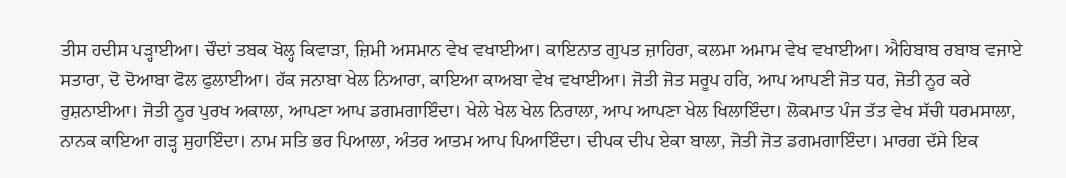ਤੀਸ ਹਦੀਸ ਪੜ੍ਹਾਈਆ। ਚੌਦਾਂ ਤਬਕ ਖੋਲ੍ਹ ਕਿਵਾੜਾ, ਜ਼ਿਮੀ ਅਸਮਾਨ ਵੇਖ ਵਖਾਈਆ। ਕਾਇਨਾਤ ਗੁਪਤ ਜ਼ਾਹਿਰਾ, ਕਲਮਾ ਅਮਾਮ ਵੇਖ ਵਖਾਈਆ। ਐਹਿਬਾਬ ਰਬਾਬ ਵਜਾਏ ਸਤਾਰਾ, ਦੋ ਦੋਆਬਾ ਫੋਲ ਫੁਲਾਈਆ। ਹੱਕ ਜਨਾਬਾ ਖੇਲ ਨਿਆਰਾ, ਕਾਇਆ ਕਾਅਬਾ ਵੇਖ ਵਖਾਈਆ। ਜੋਤੀ ਜੋਤ ਸਰੂਪ ਹਰਿ, ਆਪ ਆਪਣੀ ਜੋਤ ਧਰ, ਜੋਤੀ ਨੂਰ ਕਰੇ ਰੁਸ਼ਨਾਈਆ। ਜੋਤੀ ਨੂਰ ਪੁਰਖ ਅਕਾਲਾ, ਆਪਣਾ ਆਪ ਡਗਮਗਾਇੰਦਾ। ਖੇਲੇ ਖੇਲ ਖੇਲ ਨਿਰਾਲਾ, ਆਪ ਆਪਣਾ ਖੇਲ ਖਿਲਾਇੰਦਾ। ਲੋਕਮਾਤ ਪੰਜ ਤੱਤ ਵੇਖ ਸੱਚੀ ਧਰਮਸਾਲਾ, ਨਾਨਕ ਕਾਇਆ ਗੜ੍ਹ ਸੁਹਾਇੰਦਾ। ਨਾਮ ਸਤਿ ਭਰ ਪਿਆਲਾ, ਅੰਤਰ ਆਤਮ ਆਪ ਪਿਆਇੰਦਾ। ਦੀਪਕ ਦੀਪ ਏਕਾ ਬਾਲਾ, ਜੋਤੀ ਜੋਤ ਡਗਮਗਾਇੰਦਾ। ਮਾਰਗ ਦੱਸੇ ਇਕ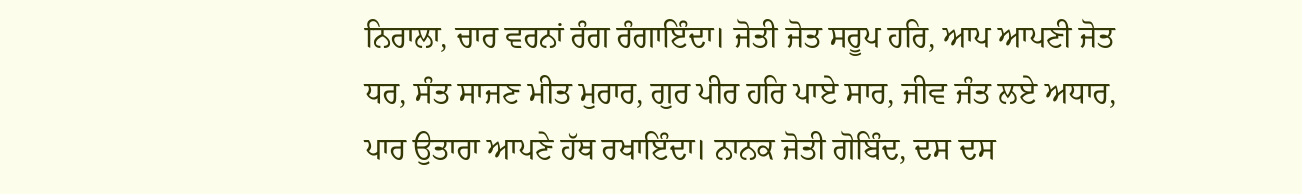ਨਿਰਾਲਾ, ਚਾਰ ਵਰਨਾਂ ਰੰਗ ਰੰਗਾਇੰਦਾ। ਜੋਤੀ ਜੋਤ ਸਰੂਪ ਹਰਿ, ਆਪ ਆਪਣੀ ਜੋਤ ਧਰ, ਸੰਤ ਸਾਜਣ ਮੀਤ ਮੁਰਾਰ, ਗੁਰ ਪੀਰ ਹਰਿ ਪਾਏ ਸਾਰ, ਜੀਵ ਜੰਤ ਲਏ ਅਧਾਰ, ਪਾਰ ਉਤਾਰਾ ਆਪਣੇ ਹੱਥ ਰਖਾਇੰਦਾ। ਨਾਨਕ ਜੋਤੀ ਗੋਬਿੰਦ, ਦਸ ਦਸ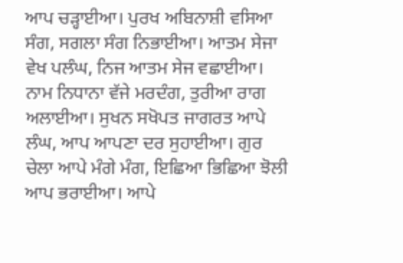ਆਪ ਚੜ੍ਹਾਈਆ। ਪੁਰਖ ਅਬਿਨਾਸ਼ੀ ਵਸਿਆ ਸੰਗ, ਸਗਲਾ ਸੰਗ ਨਿਭਾਈਆ। ਆਤਮ ਸੇਜਾ ਵੇਖ ਪਲੰਘ, ਨਿਜ ਆਤਮ ਸੇਜ ਵਛਾਈਆ। ਨਾਮ ਨਿਧਾਨਾ ਵੱਜੇ ਮਰਦੰਗ, ਤੁਰੀਆ ਰਾਗ ਅਲਾਈਆ। ਸੁਖਨ ਸਖੋਪਤ ਜਾਗਰਤ ਆਪੇ ਲੰਘ, ਆਪ ਆਪਣਾ ਦਰ ਸੁਹਾਈਆ। ਗੁਰ ਚੇਲਾ ਆਪੇ ਮੰਗੇ ਮੰਗ, ਇਛਿਆ ਭਿਛਿਆ ਝੋਲੀ ਆਪ ਭਰਾਈਆ। ਆਪੇ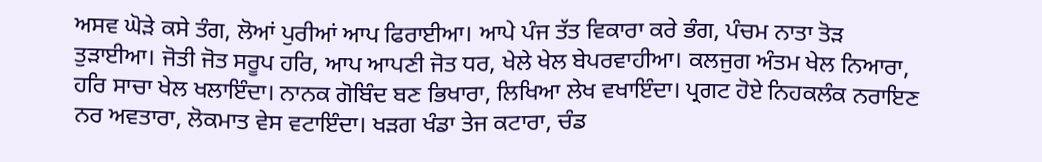ਅਸਵ ਘੋੜੇ ਕਸੇ ਤੰਗ, ਲੋਆਂ ਪੁਰੀਆਂ ਆਪ ਫਿਰਾਈਆ। ਆਪੇ ਪੰਜ ਤੱਤ ਵਿਕਾਰਾ ਕਰੇ ਭੰਗ, ਪੰਚਮ ਨਾਤਾ ਤੋੜ ਤੁੜਾਈਆ। ਜੋਤੀ ਜੋਤ ਸਰੂਪ ਹਰਿ, ਆਪ ਆਪਣੀ ਜੋਤ ਧਰ, ਖੇਲੇ ਖੇਲ ਬੇਪਰਵਾਹੀਆ। ਕਲਜੁਗ ਅੰਤਮ ਖੇਲ ਨਿਆਰਾ, ਹਰਿ ਸਾਚਾ ਖੇਲ ਖਲਾਇੰਦਾ। ਨਾਨਕ ਗੋਬਿੰਦ ਬਣ ਭਿਖਾਰਾ, ਲਿਖਿਆ ਲੇਖ ਵਖਾਇੰਦਾ। ਪ੍ਰਗਟ ਹੋਏ ਨਿਹਕਲੰਕ ਨਰਾਇਣ ਨਰ ਅਵਤਾਰਾ, ਲੋਕਮਾਤ ਵੇਸ ਵਟਾਇੰਦਾ। ਖੜਗ ਖੰਡਾ ਤੇਜ ਕਟਾਰਾ, ਚੰਡ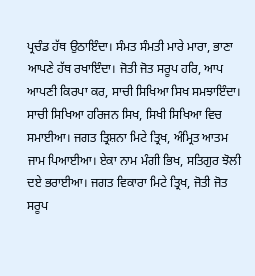ਪ੍ਰਚੰਡ ਹੱਥ ਉਠਾਇੰਦਾ। ਸੰਮਤ ਸੰਮਤੀ ਮਾਰੇ ਮਾਰਾ, ਭਾਣਾ ਆਪਣੇ ਹੱਥ ਰਖਾਇੰਦਾ। ਜੋਤੀ ਜੋਤ ਸਰੂਪ ਹਰਿ, ਆਪ ਆਪਣੀ ਕਿਰਪਾ ਕਰ, ਸਾਚੀ ਸਿਖਿਆ ਸਿਖ ਸਮਝਾਇੰਦਾ। ਸਾਚੀ ਸਿਖਿਆ ਹਰਿਜਨ ਸਿਖ, ਸਿਖੀ ਸਿਖਿਆ ਵਿਚ ਸਮਾਈਆ। ਜਗਤ ਤ੍ਰਿਸ਼ਨਾ ਮਿਟੇ ਤ੍ਰਿਖ, ਅੰਮ੍ਰਿਤ ਆਤਮ ਜਾਮ ਪਿਆਈਆ। ਏਕਾ ਨਾਮ ਮੰਗੀ ਭਿਖ, ਸਤਿਗੁਰ ਝੋਲੀ ਦਏ ਭਰਾਈਆ। ਜਗਤ ਵਿਕਾਰਾ ਮਿਟੇ ਤ੍ਰਿਖ, ਜੋਤੀ ਜੋਤ ਸਰੂਪ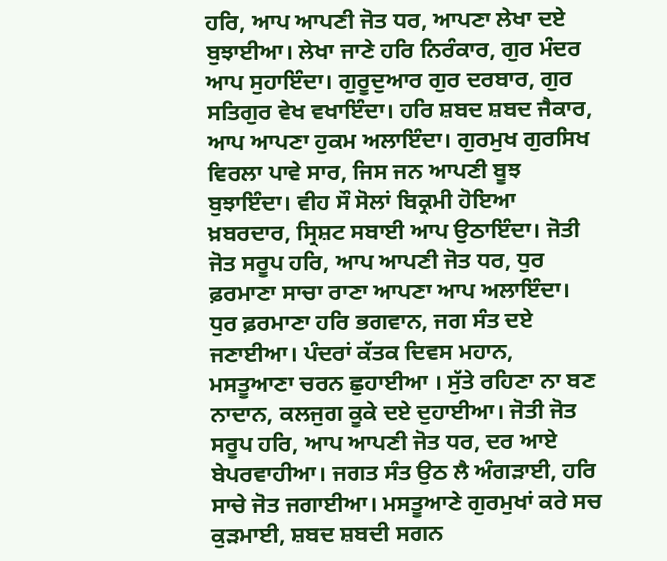ਹਰਿ, ਆਪ ਆਪਣੀ ਜੋਤ ਧਰ, ਆਪਣਾ ਲੇਖਾ ਦਏ ਬੁਝਾਈਆ। ਲੇਖਾ ਜਾਣੇ ਹਰਿ ਨਿਰੰਕਾਰ, ਗੁਰ ਮੰਦਰ ਆਪ ਸੁਹਾਇੰਦਾ। ਗੁਰੂਦੁਆਰ ਗੁਰ ਦਰਬਾਰ, ਗੁਰ ਸਤਿਗੁਰ ਵੇਖ ਵਖਾਇੰਦਾ। ਹਰਿ ਸ਼ਬਦ ਸ਼ਬਦ ਜੈਕਾਰ, ਆਪ ਆਪਣਾ ਹੁਕਮ ਅਲਾਇੰਦਾ। ਗੁਰਮੁਖ ਗੁਰਸਿਖ ਵਿਰਲਾ ਪਾਵੇ ਸਾਰ, ਜਿਸ ਜਨ ਆਪਣੀ ਬੂਝ ਬੁਝਾਇੰਦਾ। ਵੀਹ ਸੌ ਸੋਲਾਂ ਬਿਕ੍ਰਮੀ ਹੋਇਆ ਖ਼ਬਰਦਾਰ, ਸ੍ਰਿਸ਼ਟ ਸਬਾਈ ਆਪ ਉਠਾਇੰਦਾ। ਜੋਤੀ ਜੋਤ ਸਰੂਪ ਹਰਿ, ਆਪ ਆਪਣੀ ਜੋਤ ਧਰ, ਧੁਰ ਫ਼ਰਮਾਣਾ ਸਾਚਾ ਰਾਣਾ ਆਪਣਾ ਆਪ ਅਲਾਇੰਦਾ। ਧੁਰ ਫ਼ਰਮਾਣਾ ਹਰਿ ਭਗਵਾਨ, ਜਗ ਸੰਤ ਦਏ ਜਣਾਈਆ। ਪੰਦਰਾਂ ਕੱਤਕ ਦਿਵਸ ਮਹਾਨ, ਮਸਤੂਆਣਾ ਚਰਨ ਛੁਹਾਈਆ । ਸੁੱਤੇ ਰਹਿਣਾ ਨਾ ਬਣ ਨਾਦਾਨ, ਕਲਜੁਗ ਕੂਕੇ ਦਏ ਦੁਹਾਈਆ। ਜੋਤੀ ਜੋਤ ਸਰੂਪ ਹਰਿ, ਆਪ ਆਪਣੀ ਜੋਤ ਧਰ, ਦਰ ਆਏ ਬੇਪਰਵਾਹੀਆ। ਜਗਤ ਸੰਤ ਉਠ ਲੈ ਅੰਗੜਾਈ, ਹਰਿ ਸਾਚੇ ਜੋਤ ਜਗਾਈਆ। ਮਸਤੂਆਣੇ ਗੁਰਮੁਖਾਂ ਕਰੇ ਸਚ ਕੁੜਮਾਈ, ਸ਼ਬਦ ਸ਼ਬਦੀ ਸਗਨ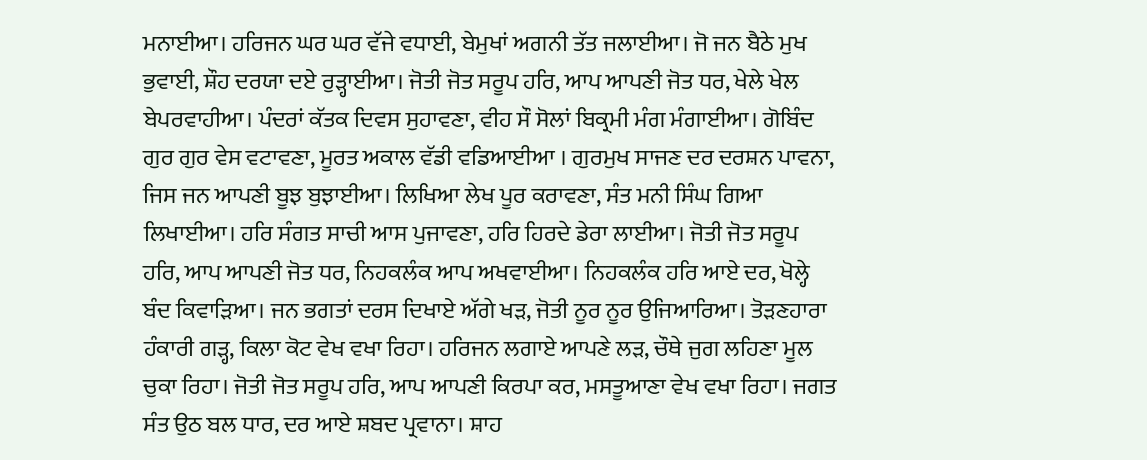ਮਨਾਈਆ। ਹਰਿਜਨ ਘਰ ਘਰ ਵੱਜੇ ਵਧਾਈ, ਬੇਮੁਖਾਂ ਅਗਨੀ ਤੱਤ ਜਲਾਈਆ। ਜੋ ਜਨ ਬੈਠੇ ਮੁਖ ਭੁਵਾਈ, ਸ਼ੌਹ ਦਰਯਾ ਦਏ ਰੁੜ੍ਹਾਈਆ। ਜੋਤੀ ਜੋਤ ਸਰੂਪ ਹਰਿ, ਆਪ ਆਪਣੀ ਜੋਤ ਧਰ, ਖੇਲੇ ਖੇਲ ਬੇਪਰਵਾਹੀਆ। ਪੰਦਰਾਂ ਕੱਤਕ ਦਿਵਸ ਸੁਹਾਵਣਾ, ਵੀਹ ਸੌ ਸੋਲਾਂ ਬਿਕ੍ਰਮੀ ਮੰਗ ਮੰਗਾਈਆ। ਗੋਬਿੰਦ ਗੁਰ ਗੁਰ ਵੇਸ ਵਟਾਵਣਾ, ਮੂਰਤ ਅਕਾਲ ਵੱਡੀ ਵਡਿਆਈਆ । ਗੁਰਮੁਖ ਸਾਜਣ ਦਰ ਦਰਸ਼ਨ ਪਾਵਨਾ, ਜਿਸ ਜਨ ਆਪਣੀ ਬੂਝ ਬੁਝਾਈਆ। ਲਿਖਿਆ ਲੇਖ ਪੂਰ ਕਰਾਵਣਾ, ਸੰਤ ਮਨੀ ਸਿੰਘ ਗਿਆ ਲਿਖਾਈਆ। ਹਰਿ ਸੰਗਤ ਸਾਚੀ ਆਸ ਪੁਜਾਵਣਾ, ਹਰਿ ਹਿਰਦੇ ਡੇਰਾ ਲਾਈਆ। ਜੋਤੀ ਜੋਤ ਸਰੂਪ ਹਰਿ, ਆਪ ਆਪਣੀ ਜੋਤ ਧਰ, ਨਿਹਕਲੰਕ ਆਪ ਅਖਵਾਈਆ। ਨਿਹਕਲੰਕ ਹਰਿ ਆਏ ਦਰ, ਖੋਲ੍ਹੇ ਬੰਦ ਕਿਵਾੜਿਆ। ਜਨ ਭਗਤਾਂ ਦਰਸ ਦਿਖਾਏ ਅੱਗੇ ਖੜ, ਜੋਤੀ ਨੂਰ ਨੂਰ ਉਜਿਆਰਿਆ। ਤੋੜਣਹਾਰਾ ਹੰਕਾਰੀ ਗੜ੍ਹ, ਕਿਲਾ ਕੋਟ ਵੇਖ ਵਖਾ ਰਿਹਾ। ਹਰਿਜਨ ਲਗਾਏ ਆਪਣੇ ਲੜ, ਚੌਥੇ ਜੁਗ ਲਹਿਣਾ ਮੂਲ ਚੁਕਾ ਰਿਹਾ। ਜੋਤੀ ਜੋਤ ਸਰੂਪ ਹਰਿ, ਆਪ ਆਪਣੀ ਕਿਰਪਾ ਕਰ, ਮਸਤੂਆਣਾ ਵੇਖ ਵਖਾ ਰਿਹਾ। ਜਗਤ ਸੰਤ ਉਠ ਬਲ ਧਾਰ, ਦਰ ਆਏ ਸ਼ਬਦ ਪ੍ਰਵਾਨਾ। ਸ਼ਾਹ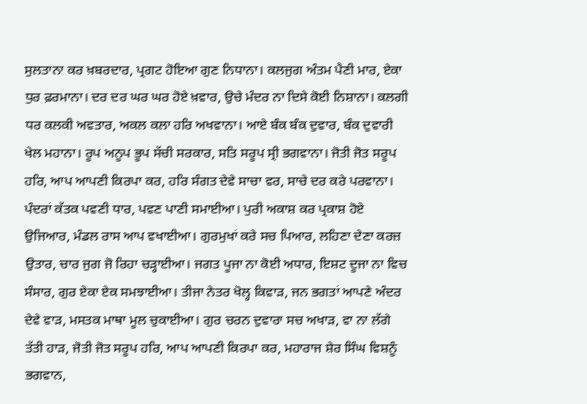ਸੁਲਤਾਨਾ ਕਰ ਖ਼ਬਰਦਾਰ, ਪ੍ਰਗਟ ਹੋਇਆ ਗੁਣ ਨਿਧਾਨਾ। ਕਲਜੁਗ ਅੰਤਮ ਪੈਣੀ ਮਾਰ, ਏਕਾ ਧੁਰ ਫ਼ਰਮਾਨਾ। ਦਰ ਦਰ ਘਰ ਘਰ ਹੋਏ ਖ਼ਵਾਰ, ਉਚੇ ਮੰਦਰ ਨਾ ਦਿਸੇ ਕੋਈ ਨਿਸ਼ਾਨਾ। ਕਲਗੀ ਧਰ ਕਲਕੀ ਅਵਤਾਰ, ਅਕਲ ਕਲਾ ਹਰਿ ਅਖਵਾਨਾ। ਆਏ ਬੰਕ ਬੰਕ ਦੁਵਾਰ, ਬੰਕ ਦੁਵਾਰੀ ਖੇਲ ਮਹਾਨਾ। ਰੂਪ ਅਨੂਪ ਭੂਪ ਸੱਚੀ ਸਰਕਾਰ, ਸਤਿ ਸਰੂਪ ਸ੍ਰੀ ਭਗਵਾਨਾ। ਜੋਤੀ ਜੋਤ ਸਰੂਪ ਹਰਿ, ਆਪ ਆਪਣੀ ਕਿਰਪਾ ਕਰ, ਹਰਿ ਸੰਗਤ ਦੇਵੇ ਸਾਚਾ ਵਰ, ਸਾਚੇ ਦਰ ਕਰੇ ਪਰਵਾਨਾ। ਪੰਦਰਾਂ ਕੱਤਕ ਪਵਣੀ ਧਾਰ, ਪਵਣ ਪਾਣੀ ਸਮਾਈਆ। ਪੁਰੀ ਅਕਾਸ਼ ਕਰ ਪ੍ਰਕਾਸ਼ ਹੋਏ ਉਜਿਆਰ, ਮੰਡਲ ਰਾਸ ਆਪ ਵਖਾਈਆ। ਗੁਰਮੁਖਾਂ ਕਰੇ ਸਚ ਪਿਆਰ, ਲਹਿਣਾ ਦੇਣਾ ਕਰਜ਼ ਉਤਾਰ, ਚਾਰ ਜੁਗ ਜੋ ਰਿਹਾ ਚੜ੍ਹਾਈਆ। ਜਗਤ ਪੂਜਾ ਨਾ ਕੋਈ ਅਧਾਰ, ਇਸ਼ਟ ਦੂਜਾ ਨਾ ਵਿਚ ਸੰਸਾਰ, ਗੁਰ ਏਕਾ ਏਕ ਸਮਝਾਈਆ। ਤੀਜਾ ਨੇਤਰ ਖੋਲ੍ਹ ਕਿਵਾੜ, ਜਨ ਭਗਤਾਂ ਆਪਣੇ ਅੰਦਰ ਦੇਵੇ ਵਾੜ, ਮਸਤਕ ਮਾਥਾ ਮੂਲ ਚੁਕਾਈਆ। ਗੁਰ ਚਰਨ ਦੁਵਾਰਾ ਸਚ ਅਖਾੜ, ਵਾ ਨਾ ਲੱਗੇ ਤੱਤੀ ਹਾੜ, ਜੋਤੀ ਜੋਤ ਸਰੂਪ ਹਰਿ, ਆਪ ਆਪਣੀ ਕਿਰਪਾ ਕਰ, ਮਹਾਰਾਜ ਸ਼ੇਰ ਸਿੰਘ ਵਿਸ਼ਨੂੰ ਭਗਵਾਨ,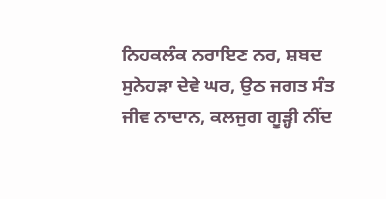ਨਿਹਕਲੰਕ ਨਰਾਇਣ ਨਰ, ਸ਼ਬਦ ਸੁਨੇਹੜਾ ਦੇਵੇ ਘਰ, ਉਠ ਜਗਤ ਸੰਤ ਜੀਵ ਨਾਦਾਨ, ਕਲਜੁਗ ਗੂੜ੍ਹੀ ਨੀਂਦ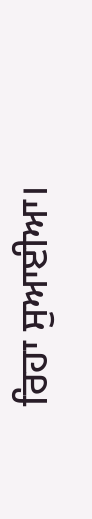ਰਿਹਾ ਸੁਆਈਆ।